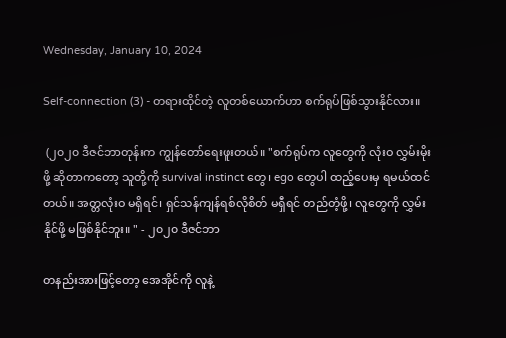Wednesday, January 10, 2024

Self-connection (3) - တရားထိုင်တဲ့ လူတစ်ယောက်ဟာ စက်ရုပ်ဖြစ်သွားနိုင်လား။

 (၂၀၂၀ ဒီဇင်ဘာတုန်းက ကျွန်တော်ရေးဖူးတယ်။ "စက်ရုပ်က လူတွေကို လုံးဝ လွှမ်းမိုးဖို့ ဆိုတာကတော့ သူတို့ကို survival instinct တွေ၊ ego တွေပါ ထည့်ပေးမှ ရမယ်ထင်တယ်။ အတ္တလုံးဝ မရှိရင်၊ ရှင်သန်ကျန်ရစ်လိုစိတ် မရှီရင် တည်တံ့ဖို့၊ လူတွေကို လွှမ်းနိုင်ဖို့ မဖြစ်နိုင်ဘူး။ " - ၂၀၂၀ ဒီဇင်ဘာ

တနည်းအားဖြင့်တော့ အေအိုင်ကို လူနဲ့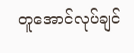တူအောင်လုပ်ချင်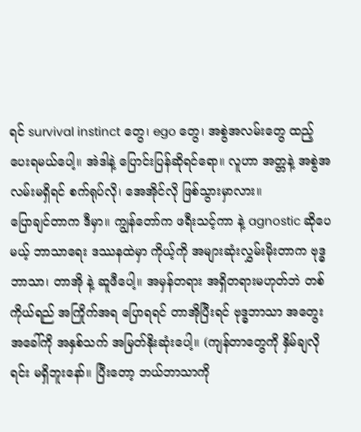ရင် survival instinct တွေ၊ ego တွေ၊ အစွဲအလမ်းတွေ ထည့်ပေးရမယ်ပေါ့။ အဲဒါနဲ့ ပြောင်းပြန်ဆိုရင်ရော။ လူဟာ အတ္တနဲ့ အစွဲအလမ်းမရှိရင် စက်ရုပ်လို၊ အေအိုင်လို ဖြစ်သွားမှာလား။
ပြောချင်တာက ဒီမှာ။ ကျွန်တော်က ဖရီးသင့်ကာ နဲ့ agnostic ဆိုပေမယ့် ဘာသာရေး ဒဿနထဲမှာ ကိုယ့်ကို အများဆုံးလွှမ်းမိုးတာက ဗုဒ္ဓဘာသာ၊ တာအို နဲ့ ဆူဖီပေါ့။ အမှန်တရား အရှိတရားမဟုတ်ဘဲ တစ်ကိုယ်ရည် အကြိုက်အရ ပြောရရင် တာအိုပြီးရင် ဗုဒ္ဓဘာသာ အတွေးအခေါ်ကို အနှစ်သက် အမြတ်နိုးဆုံးပေါ့။ (ကျန်တာတွေကို နှိမ်ချလိုရင်း မရှိဘူးနော်။ ပြီးတော့ ဘယ်ဘာသာကို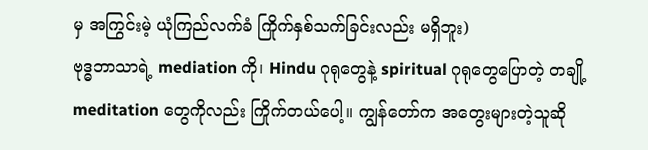မှ အကြွင်းမဲ့ ယုံကြည်လက်ခံ ကြိုက်နှစ်သက်ခြင်းလည်း မရှိဘူး)
ဗုဒ္ဓဘာသာရဲ့ mediation ကို၊ Hindu ဂုရုတွေနဲ့ spiritual ဂုရုတွေပြောတဲ့ တချို့ meditation တွေကိုလည်း ကြိုက်တယ်ပေါ့။ ကျွန်တော်က အတွေးများတဲ့သူဆို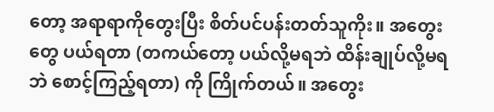တော့ အရာရာကိုတွေးပြီး စိတ်ပင်ပန်းတတ်သူကိုး။ အတွေးတွေ ပယ်ရတာ (တကယ်တော့ ပယ်လို့မရဘဲ ထိန်းချုပ်လို့မရဘဲ စောင့်ကြည့်ရတာ) ကို ကြိုက်တယ်။ အတွေး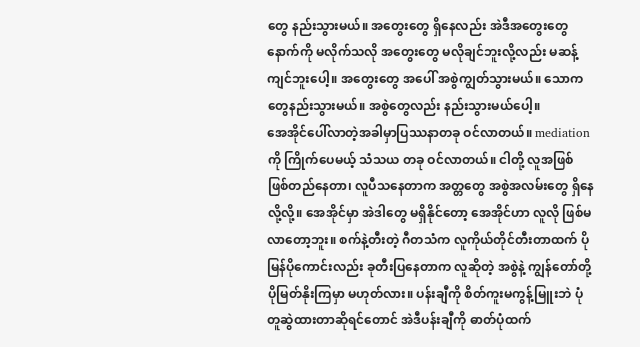တွေ နည်းသွားမယ်။ အတွေးတွေ ရှိနေလည်း အဲဒီအတွေးတွေနောက်ကို မလိုက်သလို အတွေးတွေ မလိုချင်ဘူးလို့လည်း မဆန့်ကျင်ဘူးပေါ့။ အတွေးတွေ အပေါ် အစွဲကျွတ်သွားမယ်။ သောကတွေနည်းသွားမယ်။ အစွဲတွေလည်း နည်းသွားမယ်ပေါ့။
အေအိုင်ပေါ်လာတဲ့အခါမှာပြဿနာတခု ဝင်လာတယ်။ mediation ကို ကြိုက်ပေမယ့် သံသယ တခု ဝင်လာတယ်။ ငါတို့ လူအဖြစ် ဖြစ်တည်နေတာ၊ လူပီသနေတာက အတ္တတွေ အစွဲအလမ်းတွေ ရှိနေလို့လို့။ အေအိုင်မှာ အဲဒါတွေ မရှိနိုင်တော့ အေအိုင်ဟာ လူလို ဖြစ်မလာတော့ဘူး။ စက်နဲ့တီးတဲ့ ဂီတသံက လူကိုယ်တိုင်တီးတာထက် ပိုမြန်ပိုကောင်းလည်း ခုတီးပြနေတာက လူဆိုတဲ့ အစွဲနဲ့ ကျွန်တော်တို့ ပိုမြတ်နိုးကြမှာ မဟုတ်လား။ ပန်းချီကို စိတ်ကူးမကွန့်မြူးဘဲ ပုံတူဆွဲထားတာဆိုရင်တောင် အဲဒီပန်းချီကို ဓာတ်ပုံထက်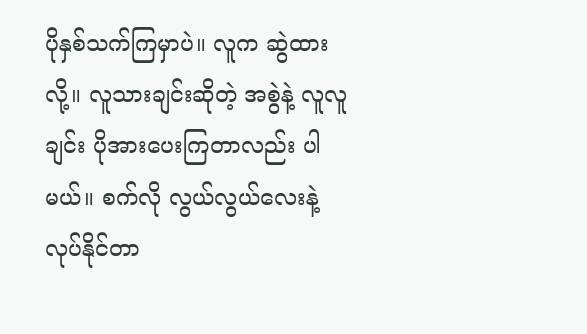ပိုနှစ်သက်ကြမှာပဲ။ လူက ဆွဲထားလို့။ လူသားချင်းဆိုတဲ့ အစွဲနဲ့ လူလူချင်း ပိုအားပေးကြတာလည်း ပါမယ်။ စက်လို လွယ်လွယ်လေးနဲ့ လုပ်နိုင်တာ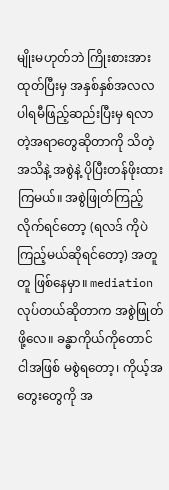မျိုးမဟုတ်ဘဲ ကြိုးစားအားထုတ်ပြီးမှ အနှစ်နှစ်အလလပါရမီဖြည့်ဆည်းပြီးမှ ရလာတဲ့အရာတွေဆိုတာကို သိတဲ့အသိနဲ့ အစွဲနဲ့ ပိုပြီးတန်ဖိုးထားကြမယ်။ အစွဲဖြုတ်ကြည့်လိုက်ရင်တော့ (ရလဒ် ကိုပဲကြည့်မယ်ဆိုရင်တော့) အတူတူ ဖြစ်နေမှာ။ mediation လုပ်တယ်ဆိုတာက အစွဲဖြုတ်ဖို့လေ။ ခန္ဓာကိုယ်ကိုတောင် ငါအဖြစ် မစွဲရတော့၊ ကိုယ့်အတွေးတွေကို အ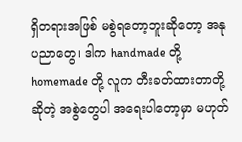ရှိတရားအဖြစ် မစွဲရတော့ဘူးဆိုတော့ အနုပညာတွေ၊ ဒါက handmade တို့ homemade တို့ လူက တီးခတ်ထားတာတို့ဆိုတဲ့ အစွဲတွေပါ အရေးပါတော့မှာ မဟုတ်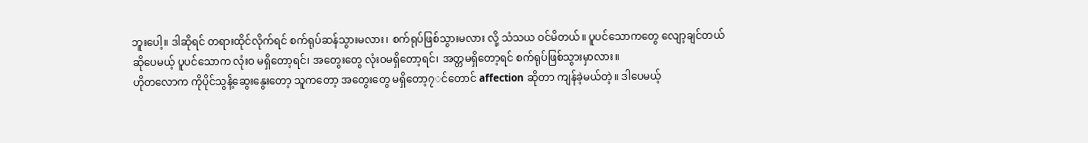ဘူးပေါ့။ ဒါဆိုရင် တရားထိုင်လိုက်ရင် စက်ရုပ်ဆန်သွားမလား၊ စက်ရုပ်ဖြစ်သွားမလား လို့ သံသယ ဝင်မိတယ်။ ပူပင်သောကတွေ လျော့ချင်တယ်ဆိုပေမယ့် ပူပင်သောက လုံးဝ မရှိတော့ရင်၊ အတွေးတွေ လုံးဝမရှိတော့ရင်၊ အတ္တမရှိတော့ရင် စက်ရုပ်ဖြစ်သွားမှာလား။
ဟိုတလောက ကိုပိုင်သွန်ဲ့ဆွေးနွေးတော့ သူကတော့ အတွေးတွေ မရှိတော့၇◌င်တောင် affection ဆိုတာ ကျန်ခဲ့မယ်တဲ့။ ဒါပေမယ့်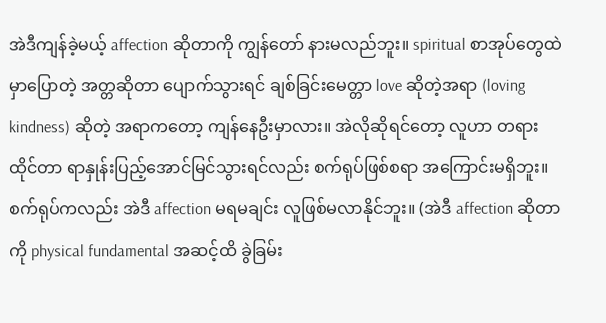အဲဒီကျန်ခဲ့မယ့် affection ဆိုတာကို ကျွန်တော် နားမလည်ဘူး။ spiritual စာအုပ်တွေထဲမှာပြောတဲ့ အတ္တဆိုတာ ပျောက်သွားရင် ချစ်ခြင်းမေတ္တာ love ဆိုတဲ့အရာ (loving kindness) ဆိုတဲ့ အရာကတော့ ကျန်နေဦးမှာလား။ အဲလိုဆိုရင်တော့ လူဟာ တရားထိုင်တာ ရာနှုန်းပြည့်အောင်မြင်သွားရင်လည်း စက်ရုပ်ဖြစ်စရာ အကြောင်းမရှိဘူး။ စက်ရုပ်ကလည်း အဲဒီ affection မရမချင်း လူဖြစ်မလာနိုင်ဘူး။ (အဲဒီ affection ဆိုတာကို physical fundamental အဆင့်ထိ ခွဲခြမ်း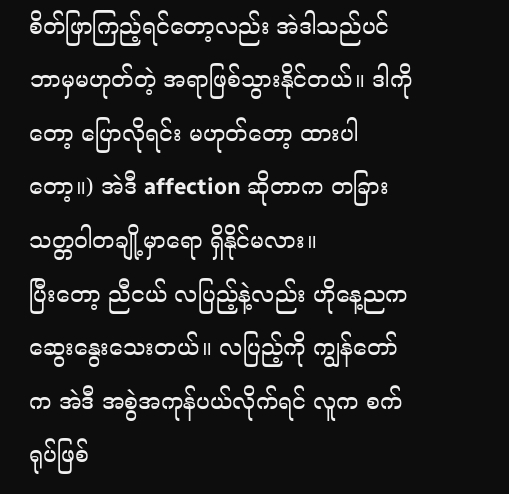စိတ်ဖြာကြည့်ရင်တော့လည်း အဲဒါသည်ပင် ဘာမှမဟုတ်တဲ့ အရာဖြစ်သွားနိုင်တယ်။ ဒါကိုတော့ ပြောလိုရင်း မဟုတ်တော့ ထားပါတော့။) အဲဒီ affection ဆိုတာက တခြား သတ္တဝါတချို့မှာရော ရှိနိုင်မလား။
ပြီးတော့ ညီငယ် လပြည့်နဲ့လည်း ဟိုနေ့ညက ဆွေးနွေးသေးတယ်။ လပြည့်ကို ကျွန်တော်က အဲဒီ အစွဲအကုန်ပယ်လိုက်ရင် လူက စက်ရုပ်ဖြစ်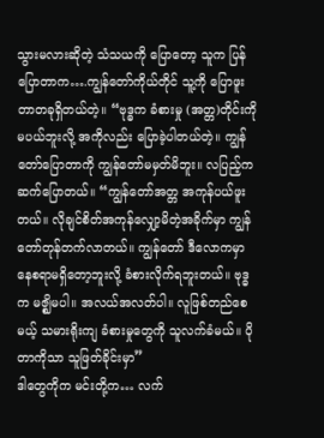သွားမလားဆိုတဲ့ သံသယကို ပြောတော့ သူက ပြန်ပြောတာက….ကျွန်တော်ကိုယ်တိုင် သူ့ကို ပြောဖူးတာတခုရှိတယ်တဲ့။ “ဗုဒ္ဓက ခံစားမှု (အတ္တ)တိုင်းကို မပယ်ဘူးလို့ အကိုလည်း ပြောခဲ့ပါတယ်တဲ့။ ကျွန်တော်ပြောတာကို ကျွန်တော်မမှတ်မိဘူး။ လပြည့်က ဆက်ပြောတယ်။ “ကျွန်တော်အတ္တ အကုန်ပယ်ဖူးတယ်။ လိုချင်စိတ်အကုန်လျှော့မိတဲ့အခိုက်မှာ ကျွန်တော်တုန်တက်လာတယ်။ ကျွန်တော် ဒီလောကမှာ နေစရာမရှိတော့ဘူးလို့ ခံစားလိုက်ရဘူးတယ်။ ဗုဒ္ဓက မဇ္ဈိမပါ။ အလယ်အလတ်ပါ။ လူဖြစ်တည်စေမယ့် သမားရိုးကျ ခံစားမှုတွေကို သူလက်ခံမယ်။ ပိုတာကိုသာ သူဖြတ်ခိုင်းမှာ”
ဒါတွေကိုက မင်းတို့က… လက်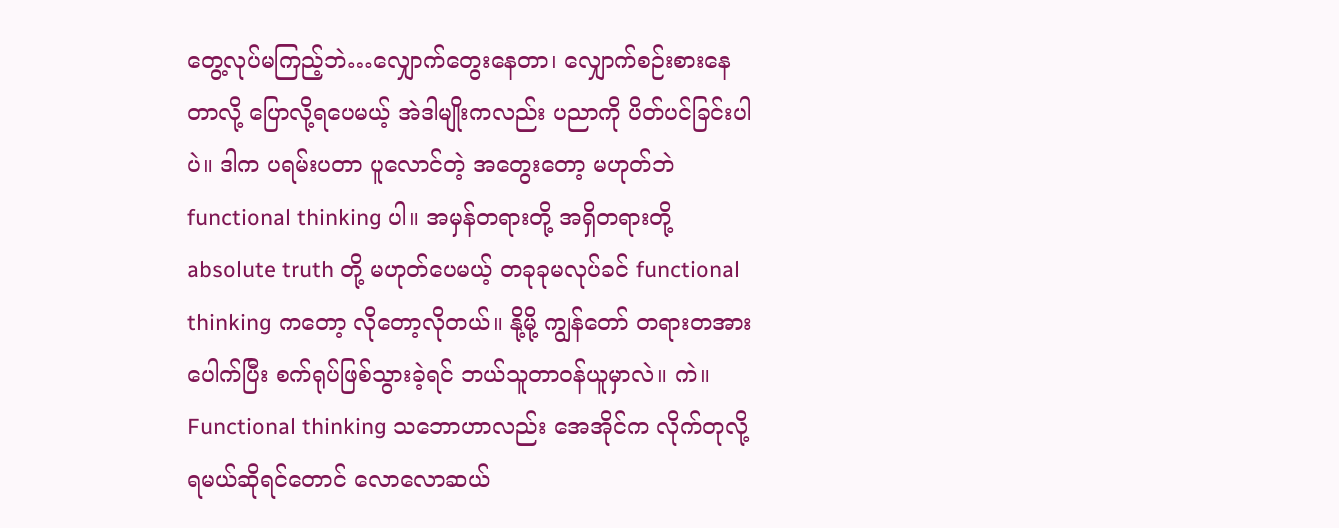တွေ့လုပ်မကြည့်ဘဲ…လျှောက်တွေးနေတာ၊ လျှောက်စဉ်းစားနေတာလို့ ပြောလို့ရပေမယ့် အဲဒါမျိုးကလည်း ပညာကို ပိတ်ပင်ခြင်းပါပဲ။ ဒါက ပရမ်းပတာ ပူလောင်တဲ့ အတွေးတော့ မဟုတ်ဘဲ functional thinking ပါ။ အမှန်တရားတို့ အရှိတရားတို့ absolute truth တို့ မဟုတ်ပေမယ့် တခုခုမလုပ်ခင် functional thinking ကတော့ လိုတော့လိုတယ်။ နို့မို့ ကျွန်တော် တရားတအားပေါက်ပြီး စက်ရုပ်ဖြစ်သွားခဲ့ရင် ဘယ်သူတာဝန်ယူမှာလဲ။ ကဲ။
Functional thinking သဘောဟာလည်း အေအိုင်က လိုက်တုလို့ရမယ်ဆိုရင်တောင် လောလောဆယ်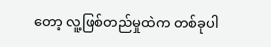တော့ လူ့ဖြစ်တည်မှုထဲက တစ်ခုပါ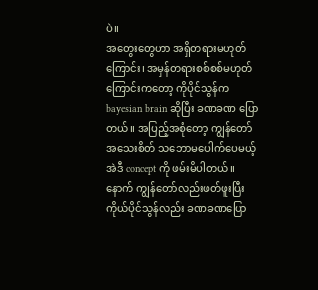ပဲ။
အတွေးတွေဟာ အရှိတရားမဟုတ်ကြောင်း၊ အမှန်တရားစစ်စစ်မဟုတ်ကြောင်းကတော့ ကိုပိုင်သွန်က bayesian brain ဆိုပြီး ခဏခဏ ပြောတယ်။ အပြည့်အစုံတော့ ကျွန်တော် အသေးစိတ် သဘောမပေါက်ပေမယ့် အဲဒီ concept ကို ဖမ်းမိပါတယ်။ နောက် ကျွန်တော်လည်းဖတ်ဖူးပြီး ကိုယ်ပိုင်သွန်လည်း ခဏခဏပြော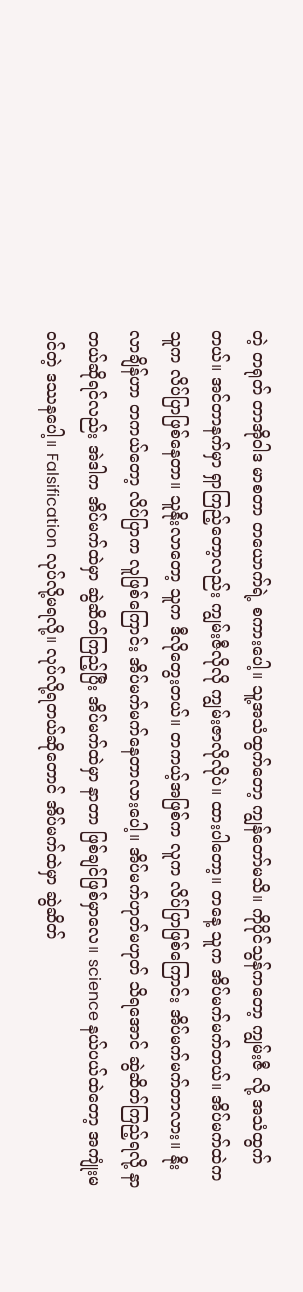တဲ့ တရုတ် တာအိုဝါဒ မာစတာ တယောက်ရဲ့ စကားပေါ့။ သူ့အသံထွက်တော့ ကျွန်တော်မသိ။ ကိုပိုင်သွန်ကတော့ ကျွမ်းဇီ လို့ အသံထွက်တယ်။ အင်တာနက်မှာ ရှာကြည့်တော့လည်း ကျွမ်းဇီလိုလို ကျွမ်းဇာလိုလိုပဲ။ ထားပါတော့။ တနေ့ သူက အိပ်မက်မက်တယ်။ အိပ်မက်ထဲက သူက လိပ်ပြာဖြစ်နေတာ။ သူနိုးလာတော့ သူက ဒီလိုတွေးတယ်။ တကယ့်အဖြစ်က လူက လိပ်ပြာဖြစ်ကြောင်း အိပ်မက်မက်တာလား။ နိုးလာချိန်ဟာ တကယ်တော့ လိပ်ပြာက လူဖြစ်ကြောင်း အိပ်မက်မက်နေတာလားပေါ့။ အိပ်မက်ဟုတ်မဟုတ် သိရအောင် ဆွဲဆိတ်ကြည့်ရလို့ နာတယ်ဆိုရင်လည်း အဲဒါက အိပ်မက်ထဲမှာ ဆွဲဆိတ်ကြည့်ပြီး အိပ်မက်ထဲမှာ နာတာ ဖြစ်ချင်ဖြစ်မှာလေ။ science နယ်ပယ်ထဲတော့ အကျုံးမဝင်တဲ့ ဒဿနပေါ့။ Falsification လုပ်လို့မရလို့။ လုပ်လို့ရတယ်ဆိုတောင် အိပ်မက်ထဲမှာ ဆွဲဆိတ်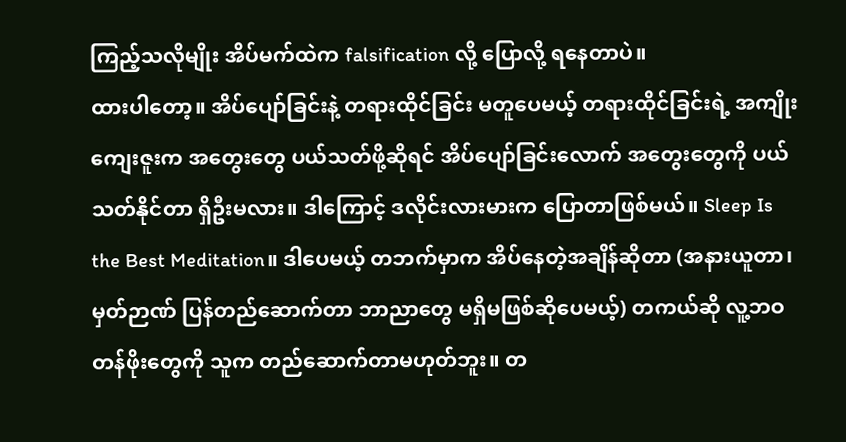ကြည့်သလိုမျိုး အိပ်မက်ထဲက falsification လို့ ပြောလို့ ရနေတာပဲ။
ထားပါတော့။ အိပ်ပျော်ခြင်းနဲ့ တရားထိုင်ခြင်း မတူပေမယ့် တရားထိုင်ခြင်းရဲ့ အကျိုးကျေးဇူးက အတွေးတွေ ပယ်သတ်ဖို့ဆိုရင် အိပ်ပျော်ခြင်းလောက် အတွေးတွေကို ပယ်သတ်နိုင်တာ ရှိဦးမလား။ ဒါကြောင့် ဒလိုင်းလားမားက ပြောတာဖြစ်မယ်။ Sleep Is the Best Meditation။ ဒါပေမယ့် တဘက်မှာက အိပ်နေတဲ့အချိန်ဆိုတာ (အနားယူတာ၊ မှတ်ဉာဏ် ပြန်တည်ဆောက်တာ ဘာညာတွေ မရှိမဖြစ်ဆိုပေမယ့်) တကယ်ဆို လူ့ဘဝ တန်ဖိုးတွေကို သူက တည်ဆောက်တာမဟုတ်ဘူး။ တ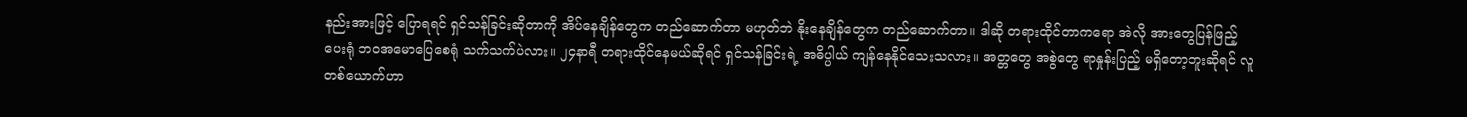နည်းအားဖြင့် ပြောရရင် ရှင်သန်ခြင်းဆိုတာကို အိပ်နေချိန်တွေက တည်ဆောက်တာ မဟုတ်ဘဲ နိုးနေချိန်တွေက တည်ဆောက်တာ။ ဒါဆို တရားထိုင်တာကရော အဲလို အားတွေပြန်ဖြည့်ပေးရုံ ဘဝအမောပြေစေရုံ သက်သက်ပဲလား။ ၂၄နာရီ တရားထိုင်နေမယ်ဆိုရင် ရှင်သန်ခြင်းရဲ့ အဓိပ္ပါယ် ကျန်နေနိုင်သေးသလား။ အတ္တတွေ အစွဲတွေ ရာနှုန်းပြည့် မရှိတော့ဘူးဆိုရင် လူတစ်ယောက်ဟာ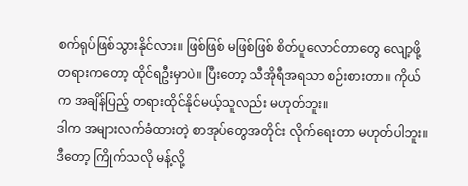စက်ရုပ်ဖြစ်သွားနိုင်လား။ ဖြစ်ဖြစ် မဖြစ်ဖြစ် စိတ်ပူလောင်တာတွေ လျော့ဖို့ တရားကတော့ ထိုင်ရဦးမှာပဲ။ ပြီးတော့ သီအိုရီအရသာ စဉ်းစားတာ။ ကိုယ်က အချိန်ပြည့် တရားထိုင်နိုင်မယ့်သူလည်း မဟုတ်ဘူး။
ဒါက အများလက်ခံထားတဲ့ စာအုပ်တွေအတိုင်း လိုက်ရေးတာ မဟုတ်ပါဘူး။ ဒီတော့ ကြိုက်သလို မန့်လို့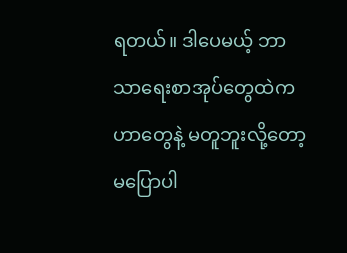ရတယ်။ ဒါပေမယ့် ဘာသာရေးစာအုပ်တွေထဲက ဟာတွေနဲ့ မတူဘူးလို့တော့ မပြောပါ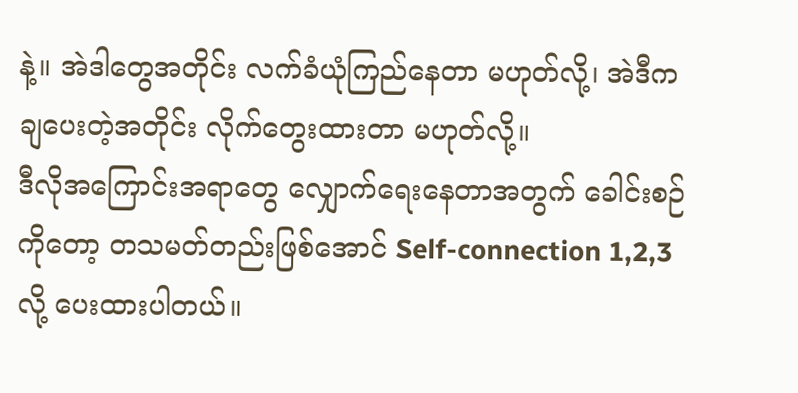နဲ့။ အဲဒါတွေအတိုင်း လက်ခံယုံကြည်နေတာ မဟုတ်လို့၊ အဲဒီက ချပေးတဲ့အတိုင်း လိုက်တွေးထားတာ မဟုတ်လို့။
ဒီလိုအကြောင်းအရာတွေ လျှောက်ရေးနေတာအတွက် ခေါင်းစဉ်ကိုတော့ တသမတ်တည်းဖြစ်အောင် Self-connection 1,2,3 လို့ ပေးထားပါတယ်။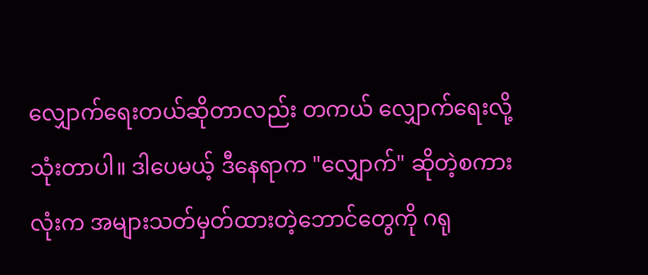လျှောက်ရေးတယ်ဆိုတာလည်း တကယ် လျှောက်ရေးလို့ သုံးတာပါ။ ဒါပေမယ့် ဒီနေရာက "လျှောက်" ဆိုတဲ့စကားလုံးက အများသတ်မှတ်ထားတဲ့ဘောင်တွေကို ဂရု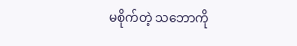မစိုက်တဲ့ သဘောကို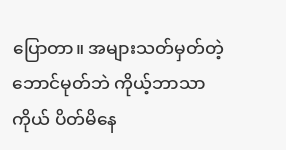ပြောတာ။ အများသတ်မှတ်တဲ့ ဘောင်မုတ်ဘဲ ကိုယ့်ဘာသာကိုယ် ပိတ်မိနေ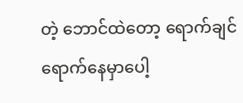တဲ့ ဘောင်ထဲတော့ ရောက်ချင်ရောက်နေမှာပေါ့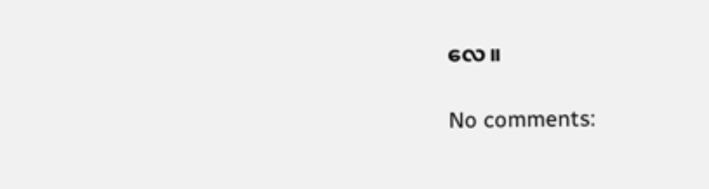လေ။

No comments: